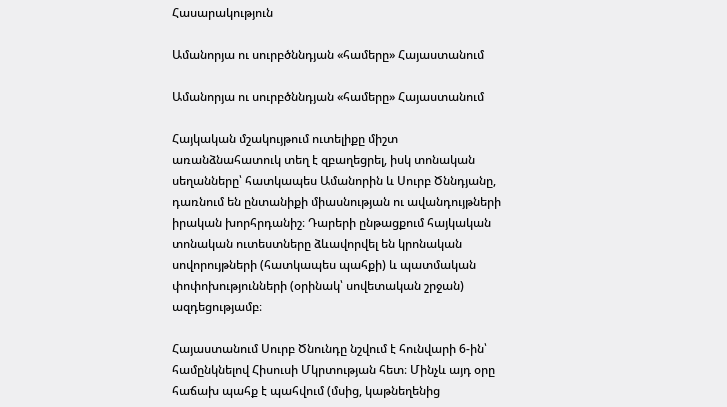Հասարակություն

Ամանորյա ու սուրբծննդյան «համերը» Հայաստանում

Ամանորյա ու սուրբծննդյան «համերը» Հայաստանում

Հայկական մշակույթում ուտելիքը միշտ առանձնահատուկ տեղ է զբաղեցրել, իսկ տոնական սեղանները՝ հատկապես Ամանորին և Սուրբ Ծննդյանը, դառնում են ընտանիքի միասնության ու ավանդույթների իրական խորհրդանիշ։ Դարերի ընթացքում հայկական տոնական ուտեստները ձևավորվել են կրոնական սովորույթների (հատկապես պահքի) և պատմական փոփոխությունների (օրինակ՝ սովետական շրջան) ազդեցությամբ։

Հայաստանում Սուրբ Ծնունդը նշվում է հունվարի 6-ին՝ համընկնելով Հիսուսի Մկրտության հետ։ Մինչև այդ օրը հաճախ պահք է պահվում (մսից, կաթնեղենից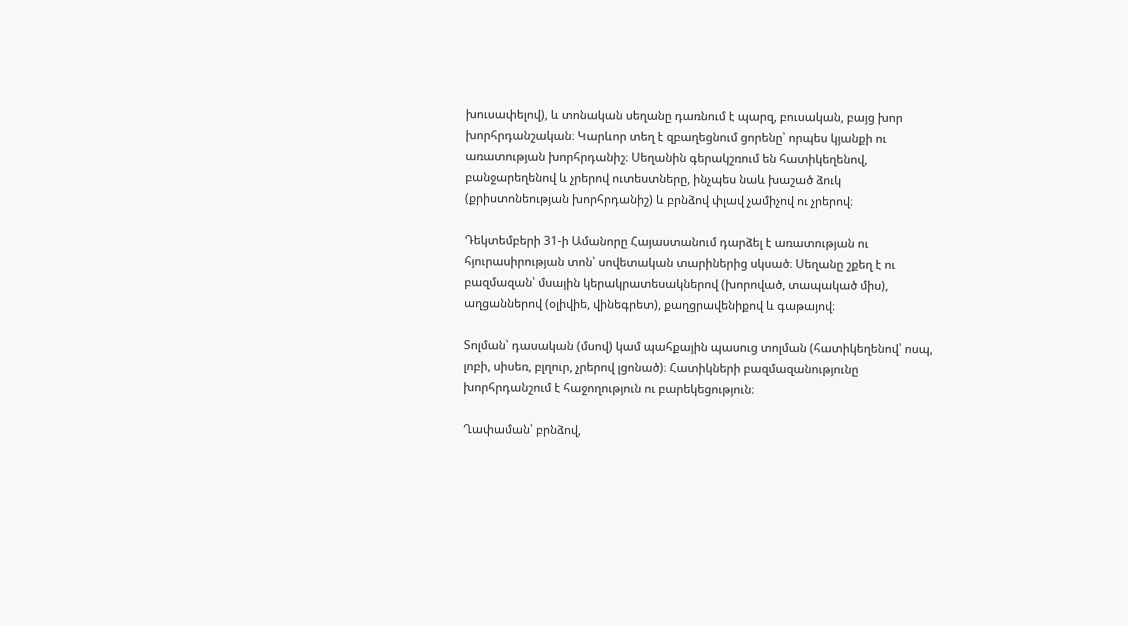խուսափելով), և տոնական սեղանը դառնում է պարզ, բուսական, բայց խոր խորհրդանշական։ Կարևոր տեղ է զբաղեցնում ցորենը՝ որպես կյանքի ու առատության խորհրդանիշ։ Սեղանին գերակշռում են հատիկեղենով, բանջարեղենով և չրերով ուտեստները, ինչպես նաև խաշած ձուկ (քրիստոնեության խորհրդանիշ) և բրնձով փլավ չամիչով ու չրերով։

Դեկտեմբերի 31-ի Ամանորը Հայաստանում դարձել է առատության ու հյուրասիրության տոն՝ սովետական տարիներից սկսած։ Սեղանը շքեղ է ու բազմազան՝ մսային կերակրատեսակներով (խորոված, տապակած միս), աղցաններով (օլիվիե, վինեգրետ), քաղցրավենիքով և գաթայով։

Տոլման՝ դասական (մսով) կամ պահքային պասուց տոլման (հատիկեղենով՝ ոսպ, լոբի, սիսեռ, բլղուր, չրերով լցոնած)։ Հատիկների բազմազանությունը խորհրդանշում է հաջողություն ու բարեկեցություն։

Ղափաման՝ բրնձով,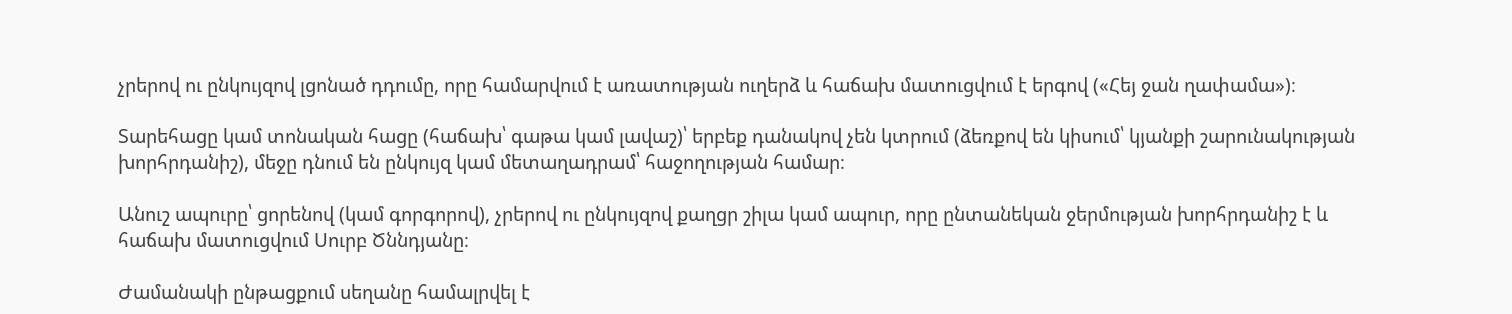չրերով ու ընկույզով լցոնած դդումը, որը համարվում է առատության ուղերձ և հաճախ մատուցվում է երգով («Հեյ ջան ղափամա»)։

Տարեհացը կամ տոնական հացը (հաճախ՝ գաթա կամ լավաշ)՝ երբեք դանակով չեն կտրում (ձեռքով են կիսում՝ կյանքի շարունակության խորհրդանիշ), մեջը դնում են ընկույզ կամ մետաղադրամ՝ հաջողության համար։

Անուշ ապուրը՝ ցորենով (կամ գորգորով), չրերով ու ընկույզով քաղցր շիլա կամ ապուր, որը ընտանեկան ջերմության խորհրդանիշ է և հաճախ մատուցվում Սուրբ Ծննդյանը։

Ժամանակի ընթացքում սեղանը համալրվել է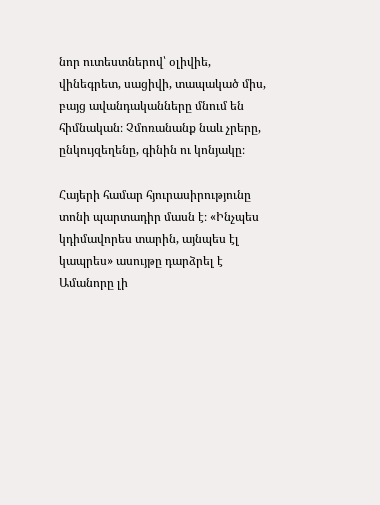նոր ուտեստներով՝ օլիվիե, վինեգրետ, սացիվի, տապակած միս, բայց ավանդականները մնում են հիմնական։ Չմոռանանք նաև չրերը, ընկույզեղենը, գինին ու կոնյակը։

Հայերի համար հյուրասիրությունը տոնի պարտադիր մասն է։ «Ինչպես կդիմավորես տարին, այնպես էլ կապրես» ասույթը դարձրել է Ամանորը լի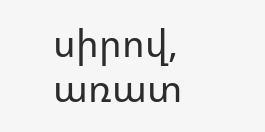սիրով, առատ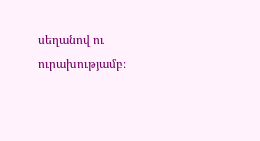սեղանով ու ուրախությամբ։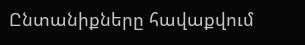Ընտանիքները հավաքվում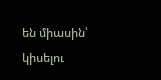են միասին՝ կիսելու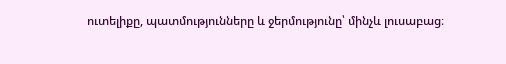ուտելիքը, պատմությունները և ջերմությունը՝ մինչև լուսաբաց։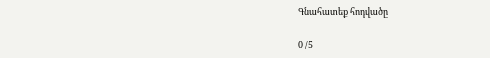Գնահատեք հոդվածը

0 /5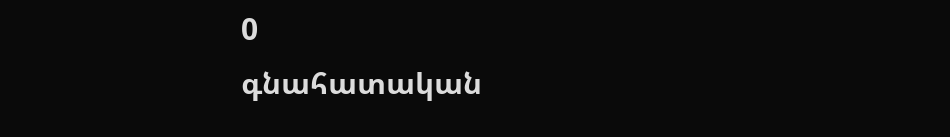0
գնահատական